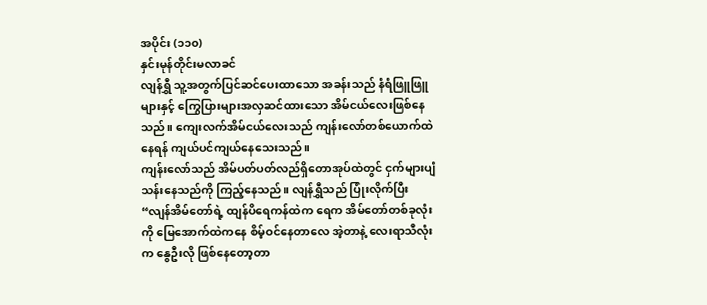အပိုင်း (၁၁၀)
နှင်းမုန်တိုင်းမလာခင်
လျန်ရွှီ သူ့အတွက်ပြင်ဆင်ပေးထာသော အခန်းသည် နံရံဖြူဖြူများနှင့် ကြွေပြားများအလှဆင်ထားသော အိမ်ငယ်လေးဖြစ်နေသည်။ ကျေးလက်အိမ်ငယ်လေးသည် ကျန်းလော်တစ်ယောက်ထဲနေရန် ကျယ်ပင်ကျယ်နေသေးသည်။
ကျန်းလော်သည် အိမ်ပတ်ပတ်လည်ရှိတောအုပ်ထဲတွင် ငှက်များပျံသန်းနေသည်ကို ကြည့်နေသည်။ လျန်ရွှီသည် ပြုံးလိုက်ပြီး
“လျန်အိမ်တော်ရဲ့ ထျန်ပိရေကန်ထဲက ရေက အိမ်တော်တစ်ခုလုံးကို မြေအောက်ထဲကနေ စိမ့်ဝင်နေတာလေ အဲ့တာနဲ့ လေးရာသီလုံးက နွေဦးလို ဖြစ်နေတော့တာ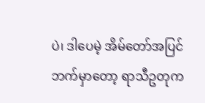ပဲ၊ ဒါပေမဲ့ အိမ်တော်အပြင်ဘက်မှာတော့ ရာသီဥတုက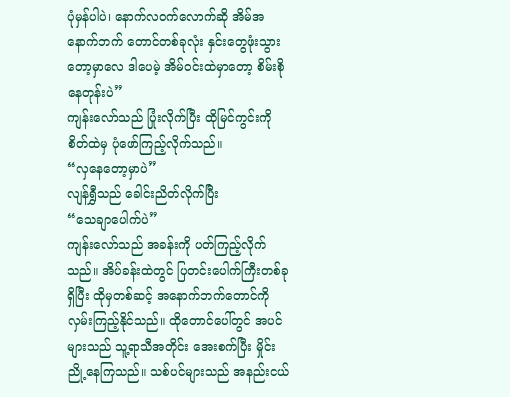ပုံမှန်ပါပဲ၊ နောက်လဝက်လောက်ဆို အိမ်အနောက်ဘက် တောင်တစ်ခုလုံး နှင်းတွေဖုံးသွားတော့မှာလေ ဒါပေမဲ့ အိမ်ဝင်းထဲမှာတော့ စိမ်းစိုနေတုန်းပဲ”
ကျန်းလော်သည် ပြုံးလိုက်ပြီး ထိုမြင်ကွင်းကို စိတ်ထဲမှ ပုံဖော်ကြည့်လိုက်သည်။
“လှနေတော့မှာပဲ”
လျန်ရွှီသည် ခေါင်းညိတ်လိုက်ပြီး
“သေချာပေါက်ပဲ”
ကျန်းလော်သည် အခန်းကို ပတ်ကြည့်လိုက်သည်။ အိပ်ခန်းထဲတွင် ပြတင်းပေါက်ကြီးတစ်ခုရှိပြီး ထိုမှတစ်ဆင့် အနောက်ဘက်တောင်ကို လှမ်းကြည့်နိုင်သည်။ ထိုတောင်ပေါ်တွင် အပင်များသည် သူ့ရာသီအတိုင်း အေးစက်ပြီး မှိုင်းညို့နေကြသည်။ သစ်ပင်များသည် အနည်းငယ်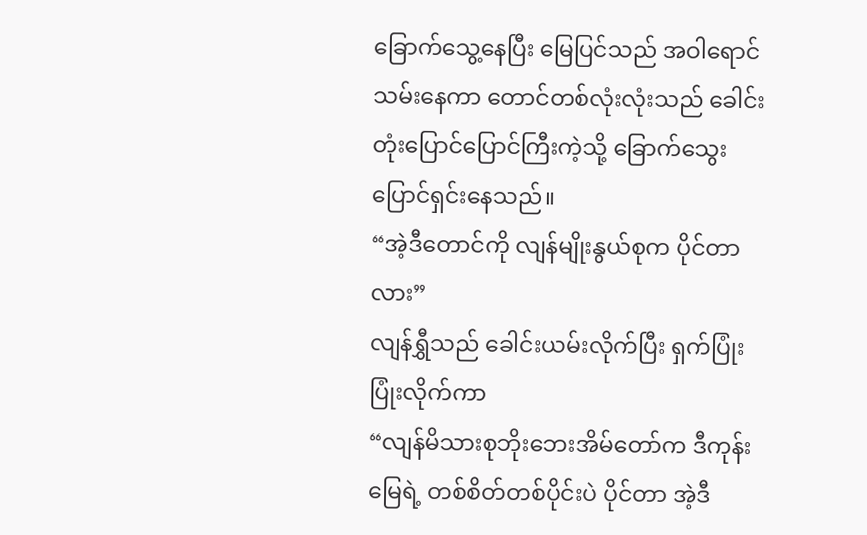ခြောက်သွေ့နေပြီး မြေပြင်သည် အဝါရောင်သမ်းနေကာ တောင်တစ်လုံးလုံးသည် ခေါင်းတုံးပြောင်ပြောင်ကြီးကဲ့သို့ ခြောက်သွေးပြောင်ရှင်းနေသည်။
“အဲ့ဒီတောင်ကို လျန်မျိုးနွယ်စုက ပိုင်တာလား”
လျန်ရွှီသည် ခေါင်းယမ်းလိုက်ပြီး ရှက်ပြုံးပြုံးလိုက်ကာ
“လျန်မိသားစုဘိုးဘေးအိမ်တော်က ဒီကုန်းမြေရဲ့ တစ်စိတ်တစ်ပိုင်းပဲ ပိုင်တာ အဲ့ဒီ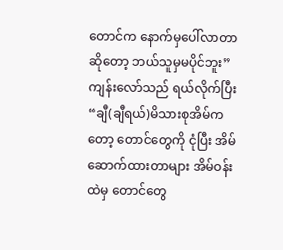တောင်က နောက်မှပေါ်လာတာဆိုတော့ ဘယ်သူမှမပိုင်ဘူး”
ကျန်းလော်သည် ရယ်လိုက်ပြီး
“ချီ(ချီရယ်)မိသားစုအိမ်ကတော့ တောင်တွေကို ငုံပြီး အိမ်ဆောက်ထားတာများ အိမ်ဝန်းထဲမှ တောင်တွေ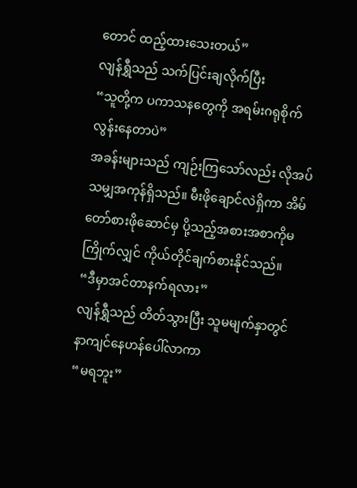တောင် ထည့်ထားသေးတယ်”
လျန်ရွှီသည် သက်ပြင်းချလိုက်ပြီး
“သူတို့က ပကာသနတွေကို အရမ်းဂရုစိုက်လွန်းနေတာပဲ”
အခန်းများသည် ကျဉ်းကြသော်လည်း လိုအပ်သမျှအကုန်ရှိသည်။ မီးဖိုချောင်လဲရှိကာ အိမ်တော်စားဖိုဆောင်မှ ပို့သည့်အစားအစာကိုမကြိုက်လျှင် ကိုယ်တိုင်ချက်စားနိုင်သည်။
“ဒီမှာအင်တာနက်ရလား”
လျန်ရွှီသည် တိတ်သွားပြီး သူမမျက်နှာတွင် နာကျင်နေဟန်ပေါ်လာကာ
“မရဘူး”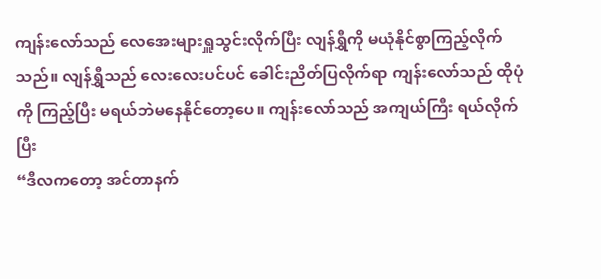ကျန်းလော်သည် လေအေးများရှူသွင်းလိုက်ပြီး လျန်ရွှီကို မယုံနိုင်စွာကြည့်လိုက်သည်။ လျန်ရွှီသည် လေးလေးပင်ပင် ခေါင်းညိတ်ပြလိုက်ရာ ကျန်းလော်သည် ထိုပုံကို ကြည့်ပြီး မရယ်ဘဲမနေနိုင်တော့ပေ။ ကျန်းလော်သည် အကျယ်ကြီး ရယ်လိုက်ပြီး
“ဒီလကတော့ အင်တာနက်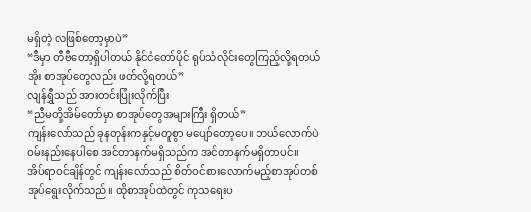မရှိတဲ့ လဖြစ်တော့မှာပဲ”
“ဒီမှာ တီဗီတော့ရှိပါတယ် နိုင်ငံတော်ပိုင် ရုပ်သံလိုင်းတွေကြည့်လို့ရတယ် အိုး စာအုပ်တွေလည်း ဖတ်လို့ရတယ်”
လျန်ရွှီသည် အားတင်းပြုံးလိုက်ပြီး
“ညီမတို့အိမ်တော်မှာ စာအုပ်တွေအများကြီး ရှိတယ်”
ကျန်းလော်သည် ခုနတုန်းကနှင့်မတူစွာ မပျော်တော့ပေ။ ဘယ်လောက်ပဲ ဝမ်းနည်းနေပါစေ အင်တာနက်မရှိသည်က အင်တာနက်မရှိတာပင်။
အိပ်ရာဝင်ချိန်တွင် ကျန်းလော်သည် စိတ်ဝင်စားလောက်မည့်စာအုပ်တစ်အုပ်ရွေးလိုက်သည်။ ထိုစာအုပ်ထဲတွင် ကုသရေးပ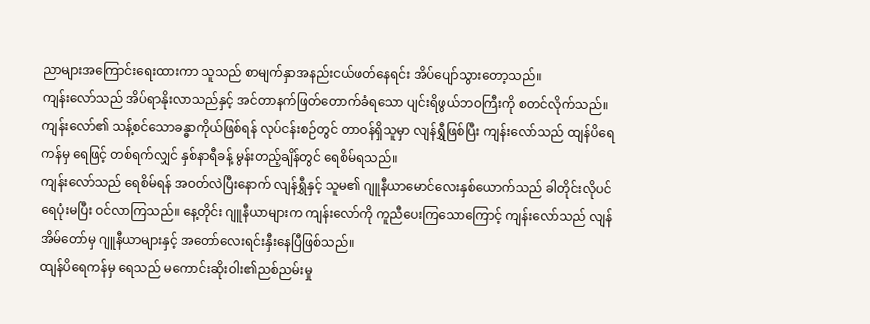ညာများအကြောင်းရေးထားကာ သူသည် စာမျက်နှာအနည်းငယ်ဖတ်နေရင်း အိပ်ပျော်သွားတော့သည်။
ကျန်းလော်သည် အိပ်ရာနိုးလာသည်နှင့် အင်တာနက်ဖြတ်တောက်ခံရသော ပျင်းရိဖွယ်ဘဝကြီးကို စတင်လိုက်သည်။ ကျန်းလော်၏ သန့်စင်သောခန္ဓာကိုယ်ဖြစ်ရန် လုပ်ငန်းစဉ်တွင် တာဝန်ရှိသူမှာ လျန်ရွှီဖြစ်ပြီး ကျန်းလော်သည် ထျန်ပိရေကန်မှ ရေဖြင့် တစ်ရက်လျှင် နှစ်နာရီခန့် မွန်းတည့်ချိန်တွင် ရေစိမ်ရသည်။
ကျန်းလော်သည် ရေစိမ်ရန် အဝတ်လဲပြီးနောက် လျန်ရွှီနှင့် သူမ၏ ဂျူနီယာမောင်လေးနှစ်ယောက်သည် ခါတိုင်းလိုပင် ရေပုံးမပြီး ဝင်လာကြသည်။ နေ့တိုင်း ဂျူနီယာများက ကျန်းလော်ကို ကူညီပေးကြသောကြောင့် ကျန်းလော်သည် လျန်အိမ်တော်မှ ဂျူနီယာများနှင့် အတော်လေးရင်းနှီးနေပြီဖြစ်သည်။
ထျန်ပိရေကန်မှ ရေသည် မကောင်းဆိုးဝါး၏ညစ်ညမ်းမှု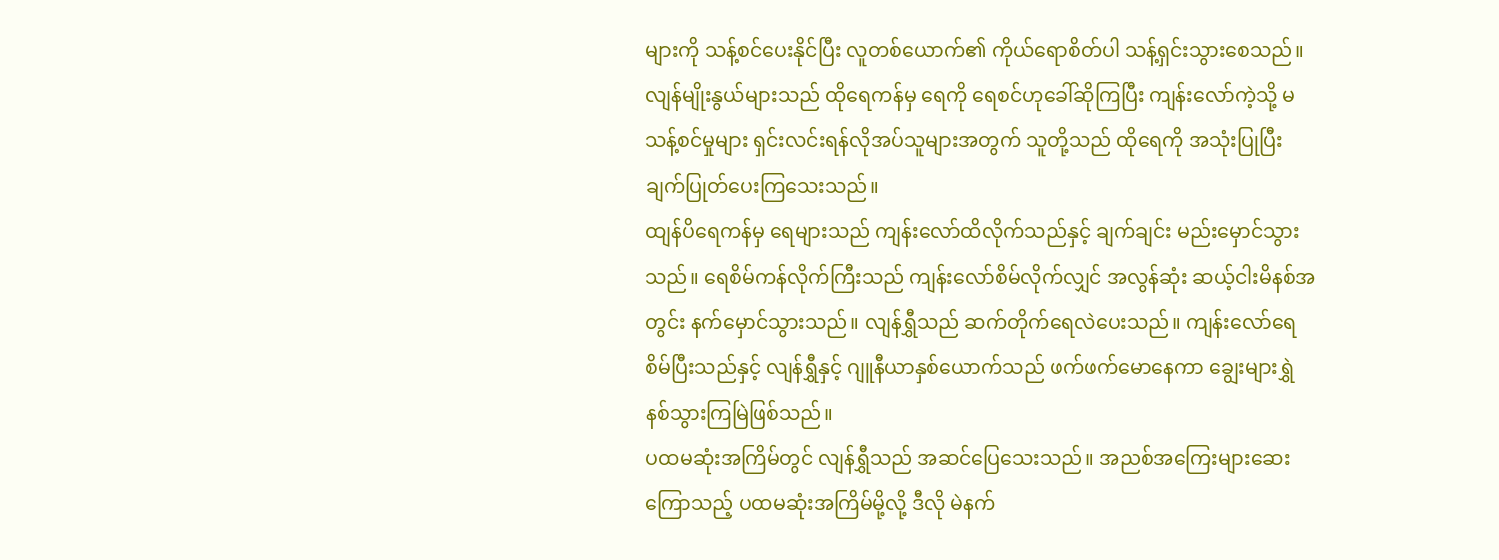များကို သန့်စင်ပေးနိုင်ပြီး လူတစ်ယောက်၏ ကိုယ်ရောစိတ်ပါ သန့်ရှင်းသွားစေသည်။ လျန်မျိုးနွယ်များသည် ထိုရေကန်မှ ရေကို ရေစင်ဟုခေါ်ဆိုကြပြီး ကျန်းလော်ကဲ့သို့ မသန့်စင်မှုများ ရှင်းလင်းရန်လိုအပ်သူများအတွက် သူတို့သည် ထိုရေကို အသုံးပြုပြီး ချက်ပြုတ်ပေးကြသေးသည်။
ထျန်ပိရေကန်မှ ရေများသည် ကျန်းလော်ထိလိုက်သည်နှင့် ချက်ချင်း မည်းမှောင်သွားသည်။ ရေစိမ်ကန်လိုက်ကြီးသည် ကျန်းလော်စိမ်လိုက်လျှင် အလွန်ဆုံး ဆယ့်ငါးမိနစ်အတွင်း နက်မှောင်သွားသည်။ လျန်ရွှီသည် ဆက်တိုက်ရေလဲပေးသည်။ ကျန်းလော်ရေစိမ်ပြီးသည်နှင့် လျန်ရွှီနှင့် ဂျူနီယာနှစ်ယောက်သည် ဖက်ဖက်မောနေကာ ချွေးများရွှဲနစ်သွားကြမြဲဖြစ်သည်။
ပထမဆုံးအကြိမ်တွင် လျန်ရွှီသည် အဆင်ပြေသေးသည်။ အညစ်အကြေးများဆေးကြောသည့် ပထမဆုံးအကြိမ်မို့လို့ ဒီလို မဲနက်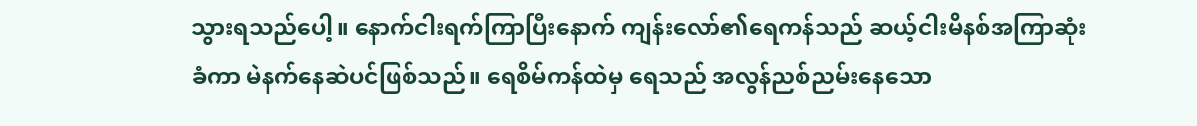သွားရသည်ပေါ့။ နောက်ငါးရက်ကြာပြီးနောက် ကျန်းလော်၏ရေကန်သည် ဆယ့်ငါးမိနစ်အကြာဆုံးခံကာ မဲနက်နေဆဲပင်ဖြစ်သည်။ ရေစိမ်ကန်ထဲမှ ရေသည် အလွန်ညစ်ညမ်းနေသော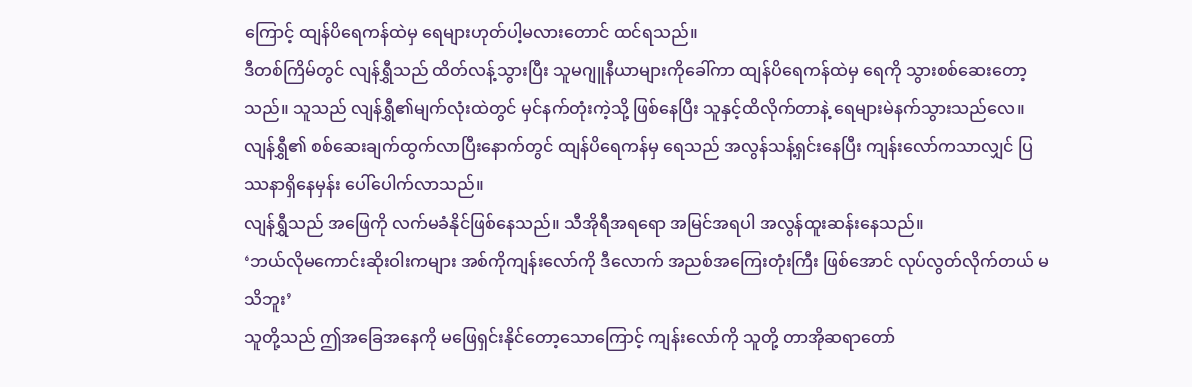ကြောင့် ထျန်ပိရေကန်ထဲမှ ရေများဟုတ်ပါ့မလားတောင် ထင်ရသည်။
ဒီတစ်ကြိမ်တွင် လျန်ရွှီသည် ထိတ်လန့်သွားပြီး သူမဂျူနီယာများကိုခေါ်ကာ ထျန်ပိရေကန်ထဲမှ ရေကို သွားစစ်ဆေးတော့သည်။ သူသည် လျန်ရွှီ၏မျက်လုံးထဲတွင် မှင်နက်တုံးကဲ့သို့ ဖြစ်နေပြီး သူနှင့်ထိလိုက်တာနဲ့ ရေများမဲနက်သွားသည်လေ။ လျန်ရွှီ၏ စစ်ဆေးချက်ထွက်လာပြီးနောက်တွင် ထျန်ပိရေကန်မှ ရေသည် အလွန်သန့်ရှင်းနေပြီး ကျန်းလော်ကသာလျှင် ပြဿနာရှိနေမှန်း ပေါ်ပေါက်လာသည်။
လျန်ရွှီသည် အဖြေကို လက်မခံနိုင်ဖြစ်နေသည်။ သီအိုရီအရရော အမြင်အရပါ အလွန်ထူးဆန်းနေသည်။
‘ဘယ်လိုမကောင်းဆိုးဝါးကများ အစ်ကိုကျန်းလော်ကို ဒီလောက် အညစ်အကြေးတုံးကြီး ဖြစ်အောင် လုပ်လွတ်လိုက်တယ် မသိဘူး’
သူတို့သည် ဤအခြေအနေကို မဖြေရှင်းနိုင်တော့သောကြောင့် ကျန်းလော်ကို သူတို့ တာအိုဆရာတော်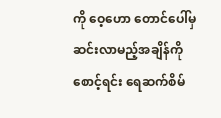ကို ဝေ့ဟော တောင်ပေါ်မှဆင်းလာမည့်အချိန်ကို စောင့်ရင်း ရေဆက်စိမ်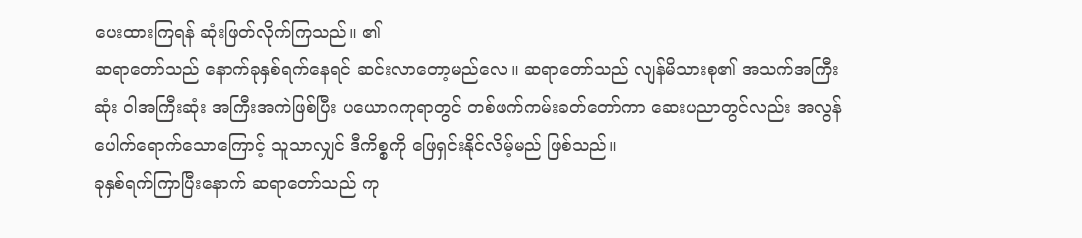ပေးထားကြရန် ဆုံးဖြတ်လိုက်ကြသည်။ ၏
ဆရာတော်သည် နောက်ခုနှစ်ရက်နေရင် ဆင်းလာတော့မည်လေ။ ဆရာတော်သည် လျန်မိသားစု၏ အသက်အကြီးဆုံး ဝါအကြီးဆုံး အကြီးအကဲဖြစ်ပြီး ပယောဂကုရာတွင် တစ်ဖက်ကမ်းခတ်တော်ကာ ဆေးပညာတွင်လည်း အလွန်ပေါက်ရောက်သောကြောင့် သူသာလျှင် ဒီကိစ္စကို ဖြေရှင်းနိုင်လိမ့်မည် ဖြစ်သည်။
ခုနှစ်ရက်ကြာပြီးနောက် ဆရာတော်သည် ကု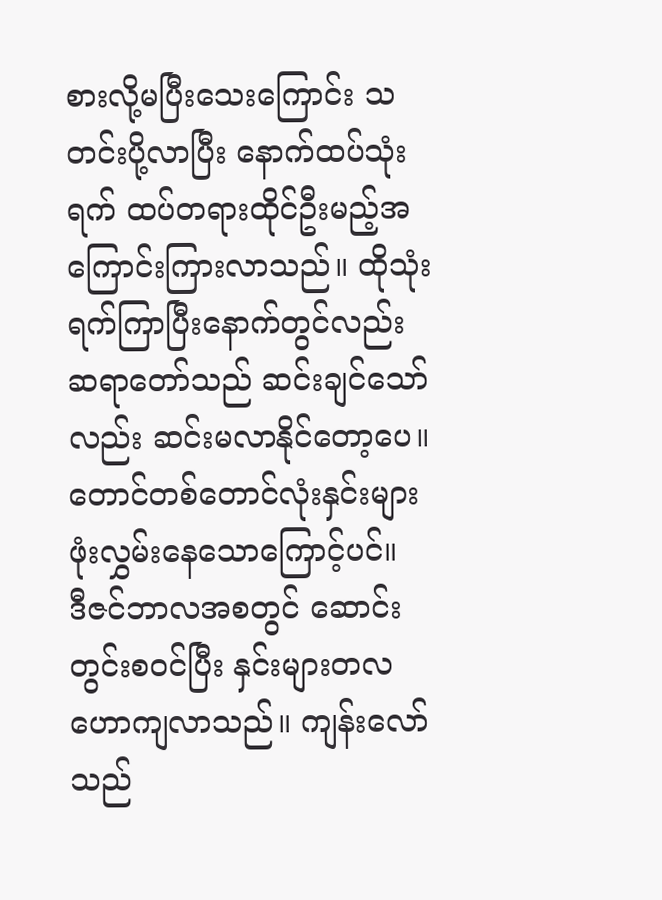စားလို့မပြီးသေးကြောင်း သတင်းပို့လာပြီး နောက်ထပ်သုံးရက် ထပ်တရားထိုင်ဦးမည့်အကြောင်းကြားလာသည်။ ထိုသုံးရက်ကြာပြီးနောက်တွင်လည်း ဆရာတော်သည် ဆင်းချင်သော်လည်း ဆင်းမလာနိုင်တော့ပေ။ တောင်တစ်တောင်လုံးနှင်းများဖုံးလွှမ်းနေသောကြောင့်ပင်။
ဒီဇင်ဘာလအစတွင် ဆောင်းတွင်းစဝင်ပြီး နှင်းများတလဟောကျလာသည်။ ကျန်းလော်သည်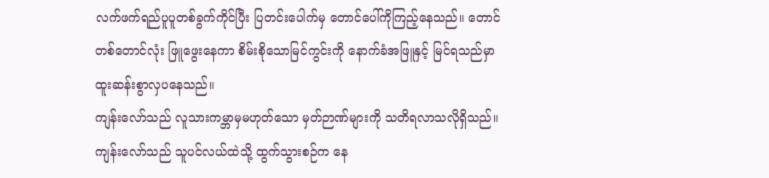လက်ဖက်ရည်ပူပူတစ်ခွက်ကိုင်ပြီး ပြတင်းပေါက်မှ တောင်ပေါ်ကိုကြည့်နေသည်။ တောင်တစ်တောင်လုံး ဖြူဖွေးနေကာ စိမ်းစိုသောမြင်ကွင်းကို နောက်ခံအဖြူနှင့် မြင်ရသည်မှာ ထူးဆန်းစွာလှပနေသည်။
ကျန်းလော်သည် လူသားကမ္ဘာမှမဟုတ်သော မှတ်ဉာဏ်များကို သတိရလာသလိုရှိသည်။ ကျန်းလော်သည် သူပင်လယ်ထဲသို့ ထွက်သွားစဉ်က နေ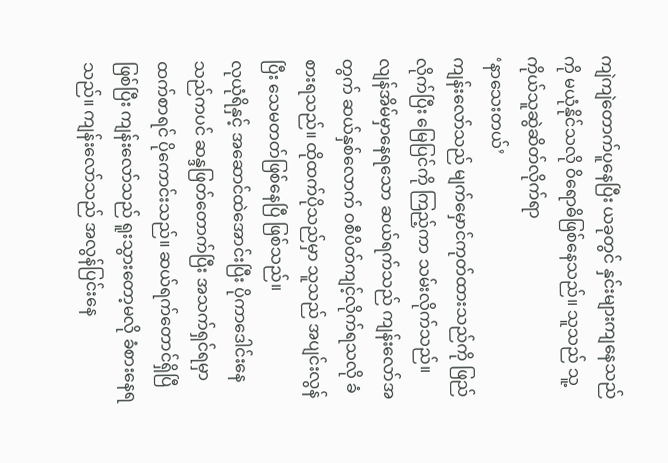ကျဲကျဲတောက်ပူနေပြီး ယခုတွင် နှင်းများကျနေသည်ကို မယုံနိုင်သလို ဝိရောဓိဖြစ်နေသည်။ သူသည် သူ့ကိုယ်သူဆွဲဆိတ်လိုက်ရာ
‘နာသေးတယ်’
ကျန်းလော်သည် မျက်မှောင်ကုတ်ထားသည်ကို ဖြည်လိုက်ပြီး မြေပြင်ကို ကြည့်ကာ သမ်းလိုက်သည်။
လျန်အိမ်မှာနေရသော ဆယ်ရက်သည် ကျန်းလော်အတွက် ဆယ်နှစ်လောက် ဝစီပိတ်ကျင့်လိုက်ရသလို ခံစားရသည်။ ထိုထက်ပိုသည်မှာ သူသည် အပျင်းလွန်ပြီး သေမတတ်ဖြစ်နေပြီ ဖြစ်သည်။
လုယုံရိနှင့် အဆောင်ထဲအောင်းပြီး ပိုကာဒေါင်းနေသည်ကပင် ဆန္ဒဖြတ်တောက်ပြီး အသက်ရှင်ရမှာထက်စာရင် ပိုကောင်းသည်။ ဆယ်ရက်တောင်ရှိပြီဖြစ်ပြီး ကျန်းလော်သည် ရူးသွားတော့မလို ခံစားနေရသည်။ ကျန်းလော်သည် အလွန်ပြင်းနေ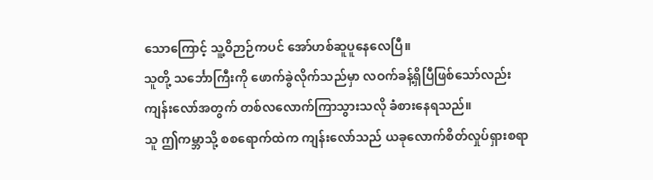သောကြောင့် သူ့ဝိဉာဉ်ကပင် အော်ဟစ်ဆူပူနေလေပြီ။
သူတို့ သင်္ဘောကြီးကို ဖောက်ခွဲလိုက်သည်မှာ လဝက်ခန့်ရှိပြီဖြစ်သော်လည်း ကျန်းလော်အတွက် တစ်လလောက်ကြာသွားသလို ခံစားနေရသည်။
သူ ဤကမ္ဘာသို့ စစရောက်ထဲက ကျန်းလော်သည် ယခုလောက်စိတ်လှုပ်ရှားစရာ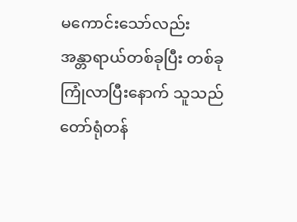မကောင်းသော်လည်း အန္တာရာယ်တစ်ခုပြီး တစ်ခုကြုံလာပြီးနောက် သူသည် တော်ရုံတန်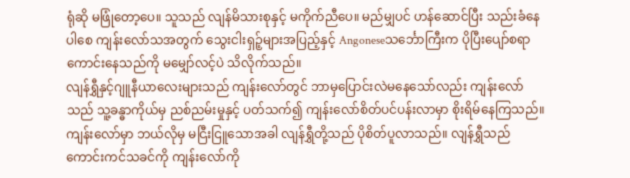ရုံဆို မဖြုံတော့ပေ။ သူသည် လျန်မိသားစုနှင့် မကိုက်ညီပေ။ မည်မျှပင် ဟန်ဆောင်ပြီး သည်းခံနေပါစေ ကျန်းလော်သအတွက် သွေးငါးရှဉ့်များအပြည့်နှင့် Angoneseသင်္ဘောကြီးက ပိုပြီးပျော်စရာကောင်းနေသည်ကို မမျှော်လင့်ပဲ သိလိုက်သည်။
လျန်ရွှီနှင့်ဂျူနီယာလေးများသည် ကျန်းလော်တွင် ဘာမှပြောင်းလဲမနေသော်လည်း ကျန်းလော်သည် သူ့ခန္ဓာကိုယ်မှ ညစ်ညမ်းမှုနှင့် ပတ်သက်၍ ကျန်းလော်စိတ်ပင်ပန်းလာမှာ စိုးရိမ်နေကြသည်။ ကျန်းလော်မှာ ဘယ်လိုမှ မငြီးငြူသောအခါ လျန်ရွှီတို့သည် ပိုစိတ်ပူလာသည်။ လျန်ရွှီသည် ကောင်းကင်သခင်ကို ကျန်းလော်ကို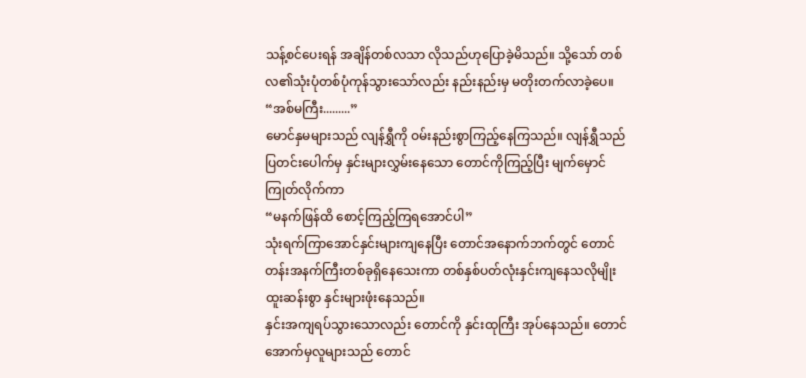သန့်စင်ပေးရန် အချိန်တစ်လသာ လိုသည်ဟုပြောခဲ့မိသည်။ သို့သော် တစ်လ၏သုံးပုံတစ်ပုံကုန်သွားသော်လည်း နည်းနည်းမှ မတိုးတက်လာခဲ့ပေ။
“အစ်မကြီး.........”
မောင်နှမများသည် လျန်ရွှီကို ဝမ်းနည်းစွာကြည့်နေကြသည်။ လျန်ရွှီသည် ပြတင်းပေါက်မှ နှင်းများလွှမ်းနေသော တောင်ကိုကြည့်ပြီး မျက်မှောင်ကြုတ်လိုက်ကာ
“မနက်ဖြန်ထိ စောင့်ကြည့်ကြရအောင်ပါ”
သုံးရက်ကြာအောင်နှင်းများကျနေပြီး တောင်အနောက်ဘက်တွင် တောင်တန်းအနက်ကြီးတစ်ခုရှိနေသေးကာ တစ်နှစ်ပတ်လုံးနှင်းကျနေသလိုမျိုး ထူးဆန်းစွာ နှင်းများဖုံးနေသည်။
နှင်းအကျရပ်သွားသောလည်း တောင်ကို နှင်းထုကြီး အုပ်နေသည်။ တောင်အောက်မှလူများသည် တောင်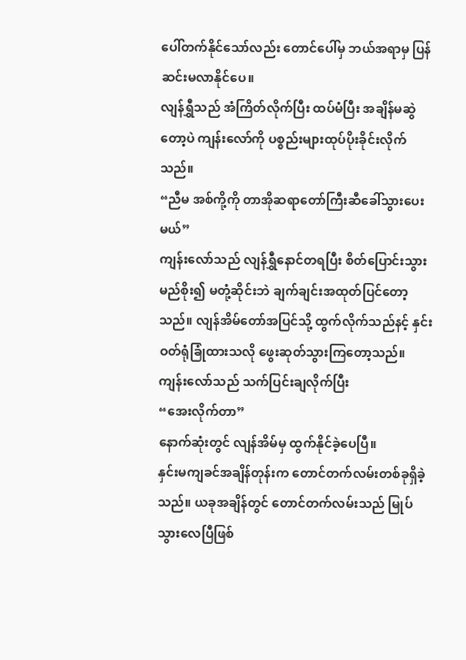ပေါ်တက်နိုင်သော်လည်း တောင်ပေါ်မှ ဘယ်အရာမှ ပြန်ဆင်းမလာနိုင်ပေ။
လျန်ရွှီသည် အံကြိတ်လိုက်ပြီး ထပ်မံပြီး အချိန်မဆွဲတော့ပဲ ကျန်းလော်ကို ပစ္စည်းများထုပ်ပိုးခိုင်းလိုက်သည်။
“ညီမ အစ်ကို့ကို တာအိုဆရာတော်ကြီးဆီခေါ်သွားပေးမယ်”
ကျန်းလော်သည် လျန်ရွှီနောင်တရပြီး စိတ်ပြောင်းသွားမည်စိုး၍ မတုံ့ဆိုင်းဘဲ ချက်ချင်းအထုတ်ပြင်တော့သည်။ လျန်အိမ်တော်အပြင်သို့ ထွက်လိုက်သည်နင့် နှင်းဝတ်ရုံခြုံထားသလို ဖွေးဆုတ်သွားကြတော့သည်။ ကျန်းလော်သည် သက်ပြင်းချလိုက်ပြီး
“အေးလိုက်တာ”
နောက်ဆုံးတွင် လျန်အိမ်မှ ထွက်နိုင်ခဲ့ပေပြီ။
နှင်းမကျခင်အချိန်တုန်းက တောင်တက်လမ်းတစ်ခုရှိခဲ့သည်။ ယခုအချိန်တွင် တောင်တက်လမ်းသည် မြုပ်သွားလေပြီဖြစ်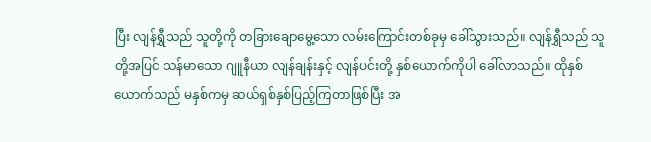ပြီး လျန်ရွှီသည် သူတို့ကို တခြားချောမွေ့သော လမ်းကြောင်းတစ်ခုမှ ခေါ်သွားသည်။ လျန်ရွှီသည် သူတို့အပြင် သန်မာသော ဂျူနီယာ လျန်ချန်းနှင့် လျန်ပင်းတို့ နှစ်ယောက်ကိုပါ ခေါ်လာသည်။ ထိုနှစ်ယောက်သည် မနှစ်ကမှ ဆယ်ရှစ်နှစ်ပြည့်ကြတာဖြစ်ပြီး အ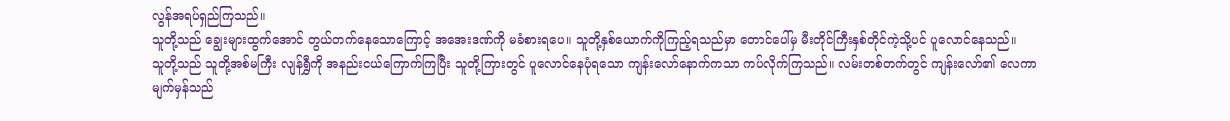လွန်အရပ်ရှည်ကြသည်။
သူတို့သည် ချွေးများထွက်အောင် တွယ်တက်နေသောကြောင့် အအေးဒဏ်ကို မခံစားရပေ။ သူတို့နှစ်ယောက်ကိုကြည့်ရသည်မှာ တောင်ပေါ်မှ မီးတိုင်ကြီးနှစ်တိုင်ကဲ့သို့ပင် ပူလောင်နေသည်။
သူတို့သည် သူတို့အစ်မကြီး လျန်ရွှီကို အနည်းငယ်ကြောက်ကြပြီး သူတို့ကြားတွင် ပူလောင်နေပုံရသော ကျန်းလော်နောက်ကသာ ကပ်လိုက်ကြသည်။ လမ်းတစ်တက်တွင် ကျန်းလော်၏ လေကာမျက်မှန်သည်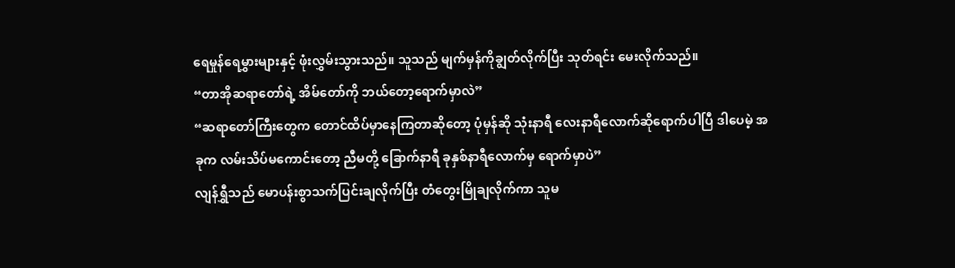ရေမှုန်ရေမွှားများနှင့် ဖုံးလွှမ်းသွားသည်။ သူသည် မျက်မှန်ကိုချွတ်လိုက်ပြီး သုတ်ရင်း မေးလိုက်သည်။
“တာအိုဆရာတော်ရဲ့ အိမ်တော်ကို ဘယ်တော့ရောက်မှာလဲ”
“ဆရာတော်ကြီးတွေက တောင်ထိပ်မှာနေကြတာဆိုတော့ ပုံမှန်ဆို သုံးနာရီ လေးနာရီလောက်ဆိုရောက်ပါပြီ ဒါပေမဲ့ အခုက လမ်းသိပ်မကောင်းတော့ ညီမတို့ ခြောက်နာရီ ခုနှစ်နာရီလောက်မှ ရောက်မှာပဲ”
လျန်ရွှီသည် မောပန်းစွာသက်ပြင်းချလိုက်ပြီး တံတွေးမြိုချလိုက်ကာ သူမ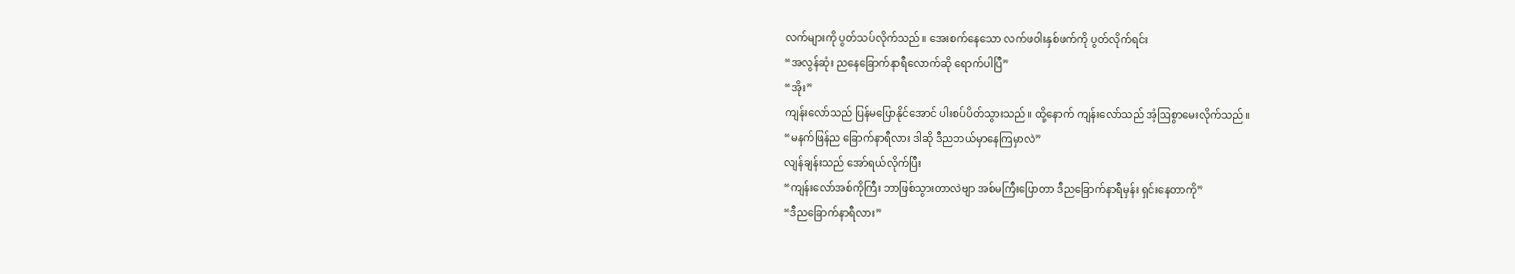လက်များကို ပွတ်သပ်လိုက်သည်။ အေးစက်နေသော လက်ဖဝါးနှစ်ဖက်ကို ပွတ်လိုက်ရင်း
“အလွန်ဆုံး ညနေခြောက်နာရီလောက်ဆို ရောက်ပါပြီ”
“အိုး”
ကျန်းလော်သည် ပြန်မပြောနိုင်အောင် ပါးစပ်ပိတ်သွားသည်။ ထို့နောက် ကျန်းလော်သည် အံ့ဩစွာမေးလိုက်သည်။
“မနက်ဖြန်ည ခြောက်နာရီလား ဒါဆို ဒီညဘယ်မှာနေကြမှာလဲ”
လျန်ချန်းသည် အော်ရယ်လိုက်ပြီး
“ကျန်းလော်အစ်ကိုကြီး ဘာဖြစ်သွားတာလဲဗျာ အစ်မကြီးပြောတာ ဒီညခြောက်နာရီမှန်း ရှင်းနေတာကို”
“ဒီညခြောက်နာရီလား”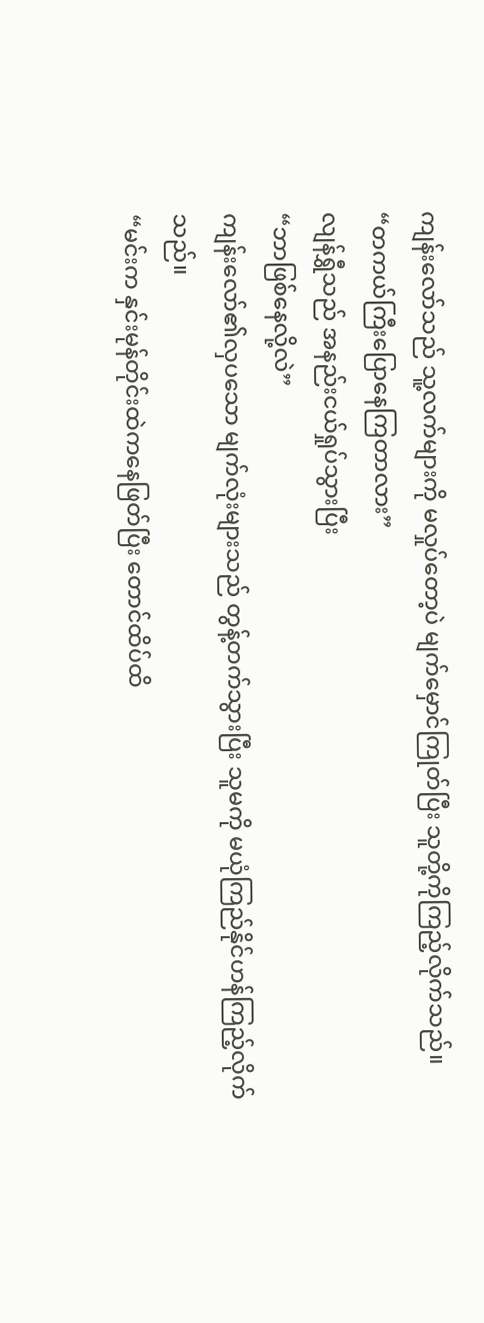ကျန်းလော်သည် သူ့လက်များကို မလှုပ်တော့ပဲ မျက်မှောင်ကြုတ်ပြီး သူတို့ကိုကြည့်လိုက်သည်။
“တကယ်ကြီးပြောနေကြတာလား”
လျန်ရွှီသည် အနည်းငယ်ရှုပ်သွားပြီး
“ဘာဖြစ်နေလို့လဲ”
ကျန်းလော်၏လှပသော မျက်လုံးများသည် တွန့်တက်သွားပြီး သူမကို မယုံကြည်နိုင်ဟန်ကြည့်လိုက်သည်။
“မင်းက နှင်းမုန်တိုင်းထဲကနေဖြတ်ပြီး တောင်ထိပ်ထိ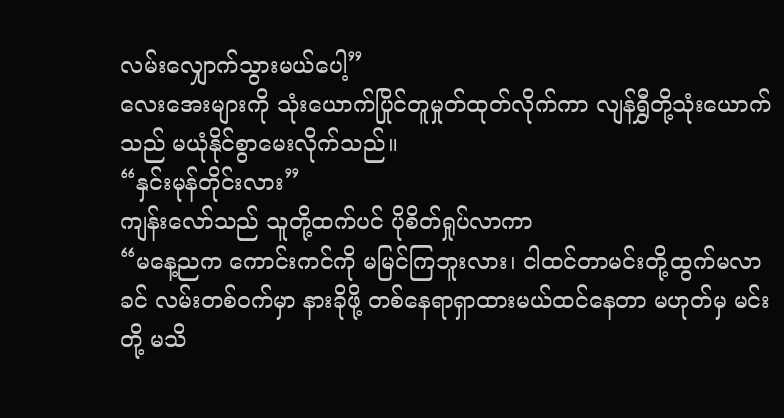လမ်းလျှောက်သွားမယ်ပေါ့”
လေးအေးများကို သုံးယောက်ပြိုင်တူမှုတ်ထုတ်လိုက်ကာ လျန်ရွှီတို့သုံးယောက်သည် မယုံနိုင်စွာမေးလိုက်သည်။
“နှင်းမုန်တိုင်းလား”
ကျန်းလော်သည် သူတို့ထက်ပင် ပိုစိတ်ရှုပ်လာကာ
“မနေ့ညက ကောင်းကင်ကို မမြင်ကြဘူးလား၊ ငါထင်တာမင်းတို့ထွက်မလာခင် လမ်းတစ်ဝက်မှာ နားခိုဖို့ တစ်နေရာရှာထားမယ်ထင်နေတာ မဟုတ်မှ မင်းတို့ မသိ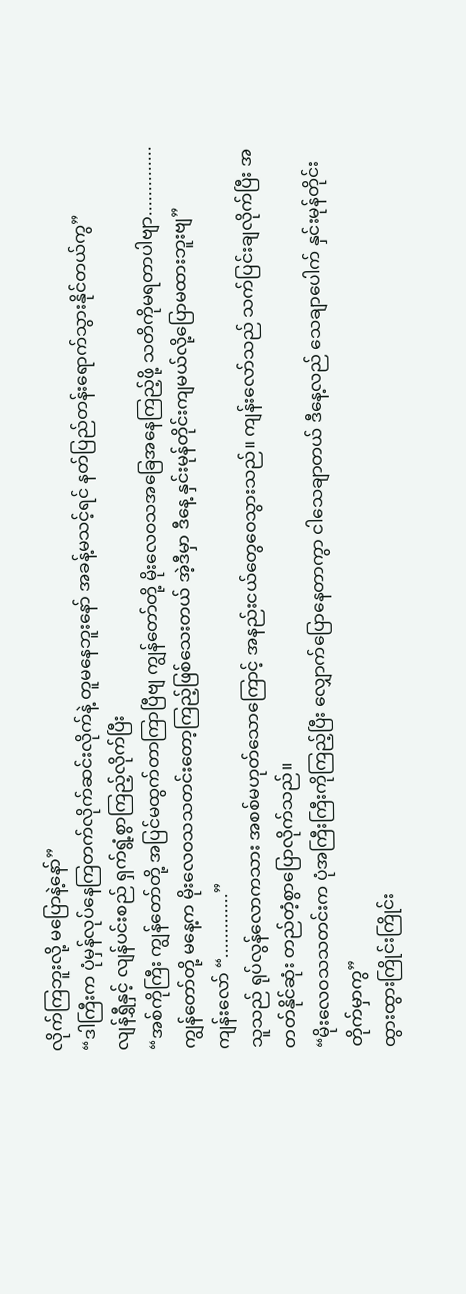လိုက်ကြဘူးလို့ မပြောနဲ့နော်”
“ဒါကြီးက ပုံမှန်လုပ်နေကြတက်လိုက်ဆင်းလိုက်နဲ့ တူမနေဘူးနော် အခန့်မသင့်ရင် နတ်ပြည်တန်းရောက်သွားနိုင်တယ်ကွ”
လျန်ရွှီနှင့် လျန်ပင်းစည် ရှက်ရွံ့စွာကြည့်လိုက်ပြီး
“အစ်ကိုကြီး ကျွန်တော်တို့ အပြင်မထွက်တာကြာပြီဗျ ကျွန်တော်တို့ မိုးလေဝသအခြေအနေကြည့်ဖို့ သတိကိုမရတာပါဗျာ..............ကျွန်တော်တို့ မနေ့က မိုးလေဝသသတင်းတော့ကြည့်ဖြစ်သေးတယ် အဲ့ဒီမှာ ဒီနေ့ နှင်းမုန်တိုင်းကျမယ်လို့ပြောမထားဘူးဗျ”
ကျန်းလော် “.............”
သူသည် ရုပ်လွန်လောကသား အစစ်မဟုတ်သောကြောင့် အနည်းငယ်တွေဝေသွားသည်။ ကျန်းလော်သည် သက်ပြင်းချလိုက်ပြီး အတတ်နိုင်ဆုံး တည်တံ့စွာပြောလိုက်သည်။
“မိုးလေဝသသတင်းက ပုံအကြီးကြီးကိုကြည့်ပြီး လျှောက်ပြောနေတာကွာ ငါသေချာတယ် ဒီနေ့လည် သေချာပေါက် နှင်းမုန်တိုင်းတိုက်မှာကွ”
ထွားထွားကြိုင်းကြိုင်း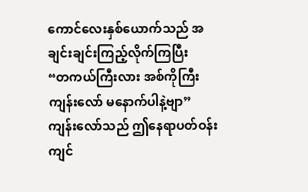ကောင်လေးနှစ်ယောက်သည် အချင်းချင်းကြည့်လိုက်ကြပြီး
“တကယ်ကြီးလား အစ်ကိုကြီးကျန်းလော် မနောက်ပါနဲ့ဗျာ”
ကျန်းလော်သည် ဤနေရာပတ်ဝန်းကျင်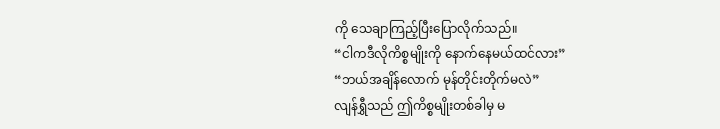ကို သေချာကြည့်ပြီးပြောလိုက်သည်။
“ငါကဒီလိုကိစ္စမျိုးကို နောက်နေမယ်ထင်လား”
“ဘယ်အချိန်လောက် မုန်တိုင်းတိုက်မလဲ”
လျန်ရွှီသည် ဤကိစ္စမျိုးတစ်ခါမှ မ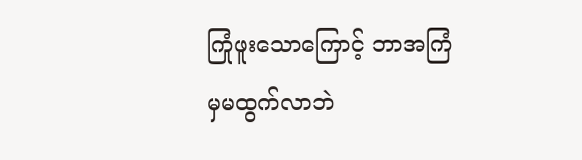ကြုံဖူးသောကြောင့် ဘာအကြံမှမထွက်လာဘဲ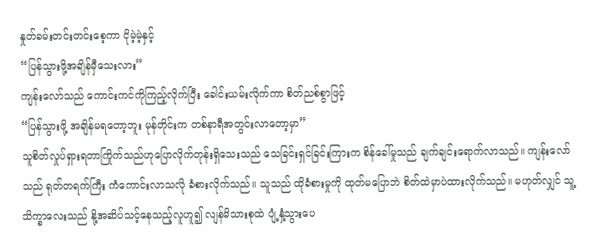နှုတ်ခမ်းတင်းတင်းစေ့ကာ ငိုမဲ့မဲ့နှင့်
“ပြန်သွားဖို့အချိန်မှီသေးလား”
ကျန်းလော်သည် ကောင်းကင်ကိုကြည့်လိုက်ပြီး ခေါင်းယမ်းလိုက်ကာ စိတ်ညစ်စွာဖြင့်
“ပြန်သွားဖို့ အချိန်မရတော့ဘူး မုန်တိုင်းက တစ်နာရီအတွင်းလာတော့မှာ”
သူစိတ်လှုပ်ရှားရတာကြိုက်သည်ဟုပြောလိုက်တုန်းရှိသေးသည် သေခြင်းရှင်ခြင်းကြားက စိန်ခေါ်မှုသည် ချက်ချင်းရောက်လာသည်။ ကျန်းလော်သည် ရုတ်တရက်ကြီး ကံကောင်းလာသလို ခံစားလိုက်သည်။ သူသည် ထိုခံစားမှုကို ထုတ်မပြောဘဲ စိတ်ထဲမှာပဲထားလိုက်သည်။ မဟုတ်လျှင် သူ့သိက္ခာလေးသည် နို့အဆိပ်သင့်နေသည့်လူဟူ၍ လျန်မိသားစုထဲ ပျံ့နှံ့သွားပေ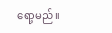ရော့မည်။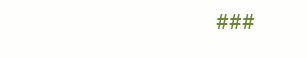###